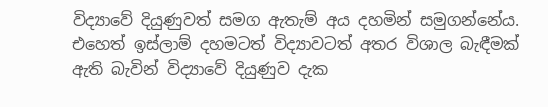විද්‍යාවේ දියුණුවත් සමග ඇතැම් අය දහමින් සමුගන්නේය. එහෙත් ඉස්ලාම් දහමටත් විද්‍යාවටත් අතර විශාල බැඳීමක් ඇති බැවින් විද්‍යාවේ දියුණුව දැක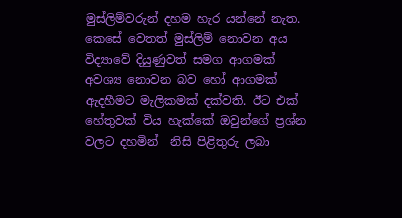මුස්ලිම්වරුන් දහම හැර යන්නේ නැත. කෙසේ වෙතත් මුස්ලිම් නොවන අය විද්‍යාවේ දියුණුවත් සමග ආගමක් අවශ්‍ය නොවන බව හෝ ආගමක් ඇදහීමට මැලිකමක් දක්වති. ඊට එක් හේතුවක් විය හැක්කේ ඔවුන්ගේ ප්‍රශ්න වලට දහමින්  නිසි පිළිතුරු ලබා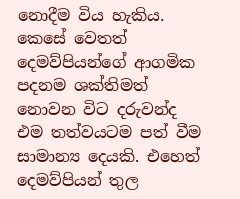නොදීම විය හැකිය. කෙසේ වෙතත් දෙමව්පියන්ගේ ආගමික පදනම ශක්තිමත් නොවන විට දරුවන්ද එම තත්වයටම පත් වීම සාමාන්‍ය දෙයකි. එහෙත් දෙමව්පියන් තුල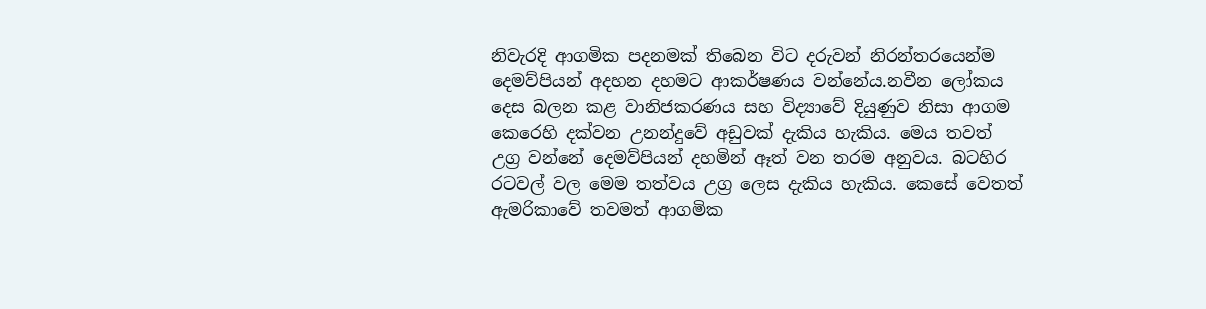නිවැරදි ආගමික පදනමක් තිබෙන විට දරුවන් නිරන්තරයෙන්ම දෙමව්පියන් අදහන දහමට ආකර්ෂණය වන්නේය.නවීන ලෝකය දෙස බලන කළ වානිජකරණය සහ විද්‍යාවේ දියුණුව නිසා ආගම කෙරෙහි දක්වන උනන්දුවේ අඩුවක් දැකිය හැකිය. මෙය තවත් උග්‍ර වන්නේ දෙමව්පියන් දහමින් ඈත් වන තරම අනුවය. බටහිර රටවල් වල මෙම තත්වය උග්‍ර ලෙස දැකිය හැකිය. කෙසේ වෙතත් ඇමරිකාවේ තවමත් ආගමික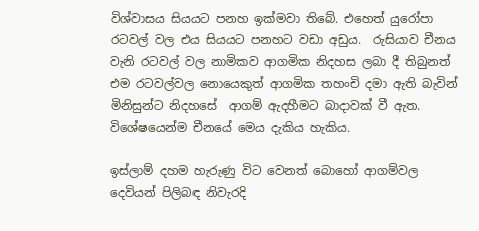විශ්වාසය සියයට පනහ ඉක්මවා තිබේ. එහෙත් යුරෝපා රටවල් වල එය සියයට පනහට වඩා අඩුය.  රුසියාව චීනය වැනි රටවල් වල නාමිකව ආගමික නිදහස ලබා දී තිබුනත් එම රටවල්වල නොයෙකුත් ආගමික තහංචි දමා ඇති බැවින් මිනිසුන්ට නිදහසේ  ආගම් ඇදහීමට බාදාවක් වී ඇත. විශේෂයෙන්ම චීනයේ මෙය දැකිය හැකිය.

ඉස්ලාම් දහම හැරුණු විට වෙනත් බොහෝ ආගම්වල දෙවියන් පිලිබඳ නිවැරදි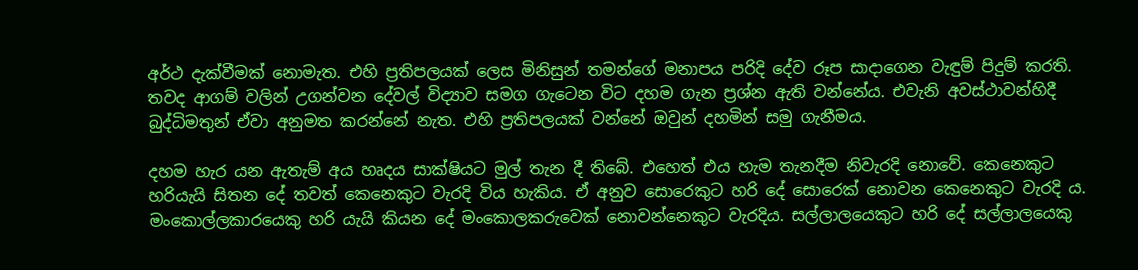අර්ථ දැක්වීමක් නොමැත. එහි ප්‍රතිපලයක් ලෙස මිනිසුන් තමන්ගේ මනාපය පරිදි දේව රූප සාදාගෙන වැඳුම් පිදුම් කරති. තවද ආගම් වලින් උගන්වන දේවල් විද්‍යාව සමග ගැටෙන විට දහම ගැන ප්‍රශ්න ඇති වන්නේය. එවැනි අවස්ථාවන්හිදී බුද්ධිමතුන් ඒවා අනුමත කරන්නේ නැත. එහි ප්‍රතිපලයක් වන්නේ ඔවුන් දහමින් සමු ගැනීමය.

දහම හැර යන ඇතැම් අය හෘදය සාක්ෂියට මුල් තැන දී තිබේ. එහෙත් එය හැම තැනදීම නිවැරදි නොවේ. කෙනෙකුට හරියැයි සිතන දේ තවත් කෙනෙකුට වැරදි විය හැකිය. ඒ අනුව සොරෙකුට හරි දේ සොරෙක් නොවන කෙනෙකුට වැරදි ය. මංකොල්ලකාරයෙකු හරි යැයි කියන දේ මංකොලකරුවෙක් නොවන්නෙකුට වැරදිය. සල්ලාලයෙකුට හරි දේ සල්ලාලයෙකු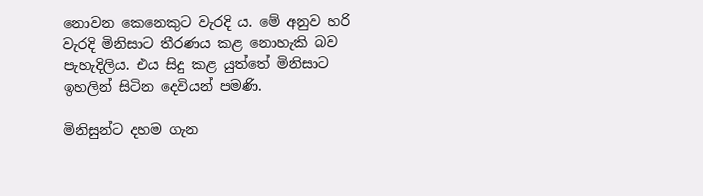නොවන කෙනෙකුට වැරදි ය. මේ අනුව හරි වැරදි මිනිසාට තීරණය කළ නොහැකි බව පැහැදිලිය. එය සිදු කළ යුත්තේ මිනිසාට ඉහලින් සිටින දෙවියන් පමණි.

මිනිසුන්ට දහම ගැන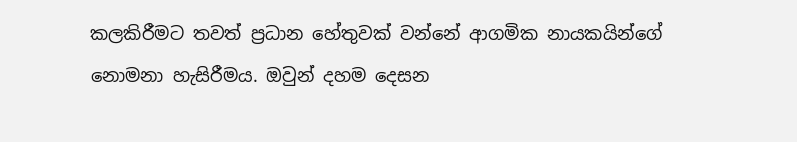කලකිරීමට තවත් ප්‍රධාන හේතුවක් වන්නේ ආගමික නායකයින්ගේ නොමනා හැසිරීමය. ඔවුන් දහම දෙසන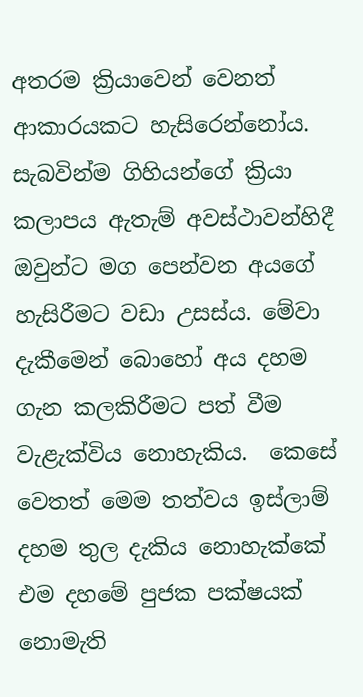අතරම ක්‍රියාවෙන් වෙනත් ආකාරයකට හැසිරෙන්නෝය. සැබවින්ම ගිහියන්ගේ ක්‍රියා කලාපය ඇතැම් අවස්ථාවන්හිදී ඔවුන්ට මග පෙන්වන අයගේ හැසිරීමට වඩා උසස්ය. මේවා දැකීමෙන් බොහෝ අය දහම ගැන කලකිරීමට පත් වීම වැළැක්විය නොහැකිය.  කෙසේ වෙතත් මෙම තත්වය ඉස්ලාම් දහම තුල දැකිය නොහැක්කේ එම දහමේ පුජක පක්ෂයක් නොමැති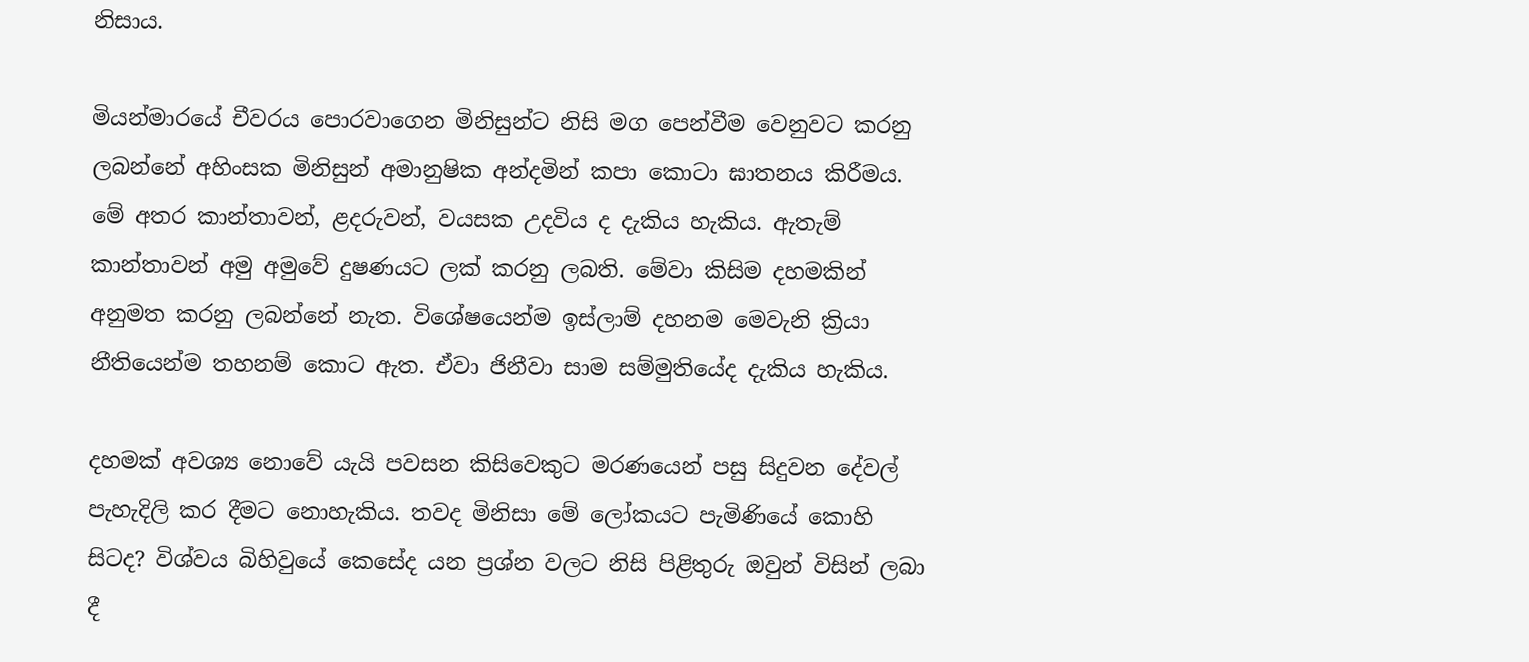නිසාය.

මියන්මාරයේ චීවරය පොරවාගෙන මිනිසුන්ට නිසි මග පෙන්වීම වෙනුවට කරනු ලබන්නේ අහිංසක මිනිසුන් අමානුෂික අන්දමින් කපා කොටා ඝාතනය කිරීමය. මේ අතර කාන්තාවන්, ළදරුවන්, වයසක උදවිය ද දැකිය හැකිය. ඇතැම් කාන්තාවන් අමු අමුවේ දුෂණයට ලක් කරනු ලබති. මේවා කිසිම දහමකින් අනුමත කරනු ලබන්නේ නැත. විශේෂයෙන්ම ඉස්ලාම් දහනම මෙවැනි ක්‍රියා නීතියෙන්ම තහනම් කොට ඇත. ඒවා ජිනීවා සාම සම්මුතියේද දැකිය හැකිය.

දහමක් අවශ්‍ය නොවේ යැයි පවසන කිසිවෙකුට මරණයෙන් පසු සිදුවන දේවල් පැහැදිලි කර දීමට නොහැකිය. තවද මිනිසා මේ ලෝකයට පැමිණියේ කොහි සිටද? විශ්වය බිහිවුයේ කෙසේද යන ප්‍රශ්න වලට නිසි පිළිතුරු ඔවුන් විසින් ලබා දී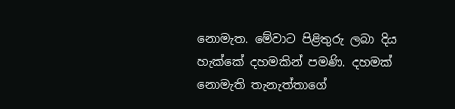නොමැත. මේවාට පිළිතුරු ලබා දිය හැක්කේ දහමකින් පමණි. දහමක් නොමැති තැනැත්තාගේ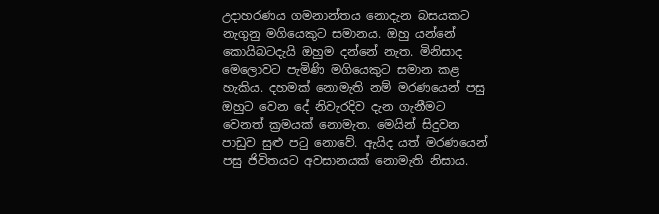උදාහරණය ගමනාන්තය නොදැන බසයකට නැගුනු මගියෙකුට සමානය. ඔහු යන්නේ කොයිබටදැයි ඔහුම දන්නේ නැත. මිනිසාද මෙලොවට පැමිණි මගියෙකුට සමාන කළ හැකිය. දහමක් නොමැති නම් මරණයෙන් පසු ඔහුට වෙන දේ නිවැරදිව දැන ගැනීමට වෙනත් ක්‍රමයක් නොමැත. මෙයින් සිදුවන පාඩුව සුළු පටු නොවේ. ඇයිද යත් මරණයෙන් පසු ජිවිතයට අවසානයක් නොමැති නිසාය.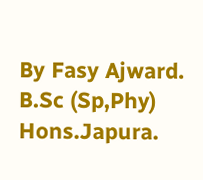By Fasy Ajward. B.Sc (Sp,Phy) Hons.Japura.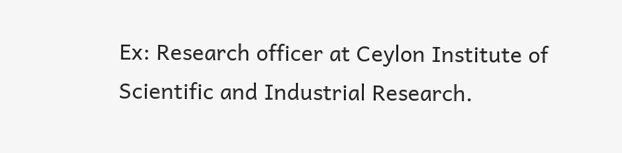Ex: Research officer at Ceylon Institute of Scientific and Industrial Research.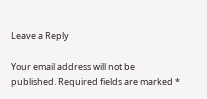Leave a Reply

Your email address will not be published. Required fields are marked *